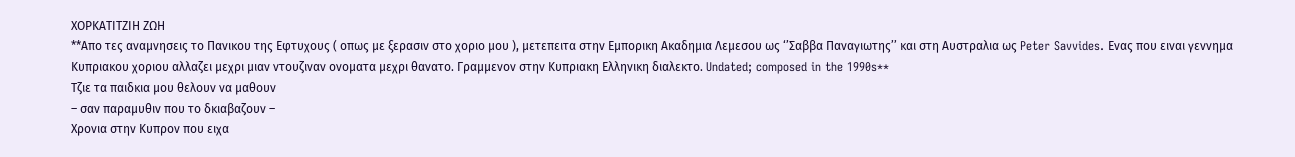ΧΟΡΚΑΤΙΤΖΙΗ ΖΩΗ
**Απο τες αναμνησεις το Πανικου της Εφτυχους ( οπως με ξερασιν στο χοριο μου ), μετεπειτα στην Εμπορικη Ακαδημια Λεμεσου ως ‘’Σαββα Παναγιωτης’’ και στη Αυστραλια ως Peter Savvides. Ενας που ειναι γεννημα Κυπριακου χοριου αλλαζει μεχρι μιαν ντουζιναν ονοματα μεχρι θανατο. Γραμμενον στην Κυπριακη Ελληνικη διαλεκτο. Undated; composed in the 1990s**
Τζιε τα παιδκια μου θελουν να μαθουν
– σαν παραμυθιν που το δκιαβαζουν –
Χρονια στην Κυπρον που ειχα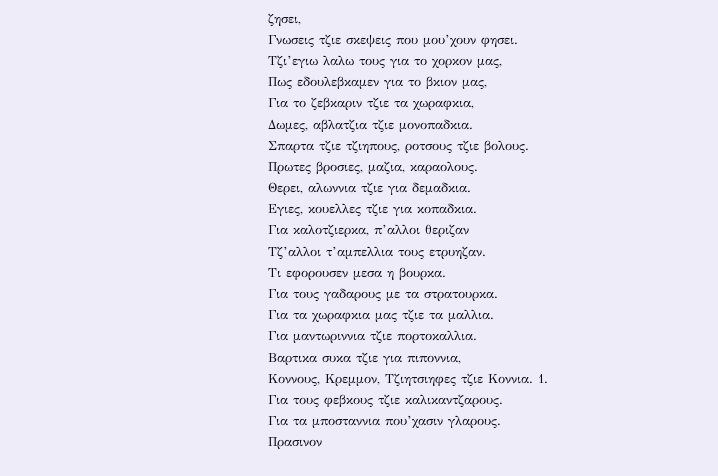ζησει,
Γνωσεις τζιε σκεψεις που μου’χουν φησει.
Τζι’εγιω λαλω τους για το χορκον μας,
Πως εδουλεβκαμεν για το βκιον μας,
Για το ζεβκαριν τζιε τα χωραφκια,
Δωμες, αβλατζια τζιε μονοπαδκια.
Σπαρτα τζιε τζιηπους, ροτσους τζιε βολους.
Πρωτες βροσιες, μαζια, καραολους.
Θερει, αλωννια τζιε για δεμαδκια.
Εγιες, κουελλες τζιε για κοπαδκια.
Για καλοτζιερκα, π’αλλοι θεριζαν
Τζ’αλλοι τ’αμπελλια τους ετρυηζαν.
Τι εφορουσεν μεσα η βουρκα.
Για τους γαδαρους με τα στρατουρκα.
Για τα χωραφκια μας τζιε τα μαλλια.
Για μαντωριννια τζιε πορτοκαλλια.
Βαρτικα συκα τζιε για πιποννια,
Κοννους, Κρεμμον, Τζιητσιηφες τζιε Κοννια. 1.
Για τους φεβκους τζιε καλικαντζαρους.
Για τα μποσταννια που’χασιν γλαρους.
Πρασινον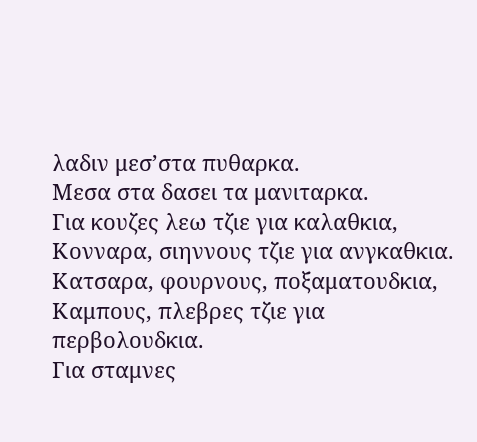λαδιν μεσ’στα πυθαρκα.
Μεσα στα δασει τα μανιταρκα.
Για κουζες λεω τζιε για καλαθκια,
Κονναρα, σιηννους τζιε για ανγκαθκια.
Κατσαρα, φουρνους, ποξαματουδκια,
Καμπους, πλεβρες τζιε για περβολουδκια.
Για σταμνες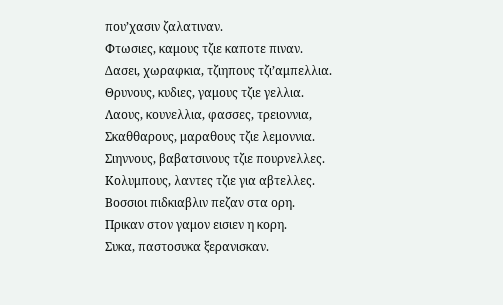που’χασιν ζαλατιναν.
Φτωσιες, καμους τζιε καποτε πιναν.
Δασει, χωραφκια, τζιηπους τζι’αμπελλια.
Θρυνους, κυδιες, γαμους τζιε γελλια.
Λαους, κουνελλια, φασσες, τρειοννια,
Σκαθθαρους, μαραθους τζιε λεμοννια.
Σιηννους, βαβατσινους τζιε πουρνελλες.
Κολυμπους, λαντες τζιε για αβτελλες.
Βοσσιοι πιδκιαβλιν πεζαν στα ορη.
Πρικαν στον γαμον εισιεν η κορη.
Συκα, παστοσυκα ξερανισκαν.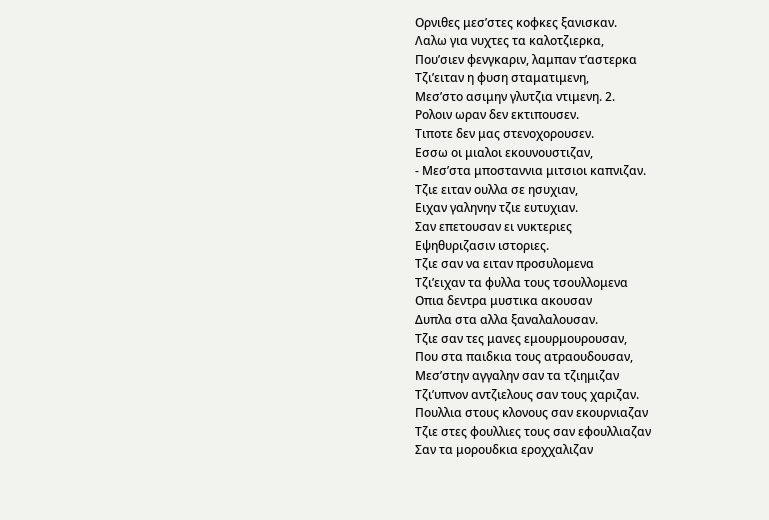Ορνιθες μεσ’στες κοφκες ξανισκαν.
Λαλω για νυχτες τα καλοτζιερκα,
Που’σιεν φενγκαριν, λαμπαν τ’αστερκα
Τζι’ειταν η φυση σταματιμενη,
Μεσ’στο ασιμην γλυτζια ντιμενη. 2.
Ρολοιν ωραν δεν εκτιπουσεν.
Τιποτε δεν μας στενοχορουσεν.
Εσσω οι μιαλοι εκουνουστιζαν,
- Μεσ’στα μποσταννια μιτσιοι καπνιζαν.
Τζιε ειταν ουλλα σε ησυχιαν,
Ειχαν γαληνην τζιε ευτυχιαν.
Σαν επετουσαν ει νυκτεριες
Εψηθυριζασιν ιστοριες.
Τζιε σαν να ειταν προσυλομενα
Τζι’ειχαν τα φυλλα τους τσουλλομενα
Οπια δεντρα μυστικα ακουσαν
Δυπλα στα αλλα ξαναλαλουσαν.
Τζιε σαν τες μανες εμουρμουρουσαν,
Που στα παιδκια τους ατραουδουσαν,
Μεσ’στην αγγαλην σαν τα τζιημιζαν
Τζι’υπνον αντζιελους σαν τους χαριζαν.
Πουλλια στους κλονους σαν εκουρνιαζαν
Τζιε στες φουλλιες τους σαν εφουλλιαζαν
Σαν τα μορουδκια εροχχαλιζαν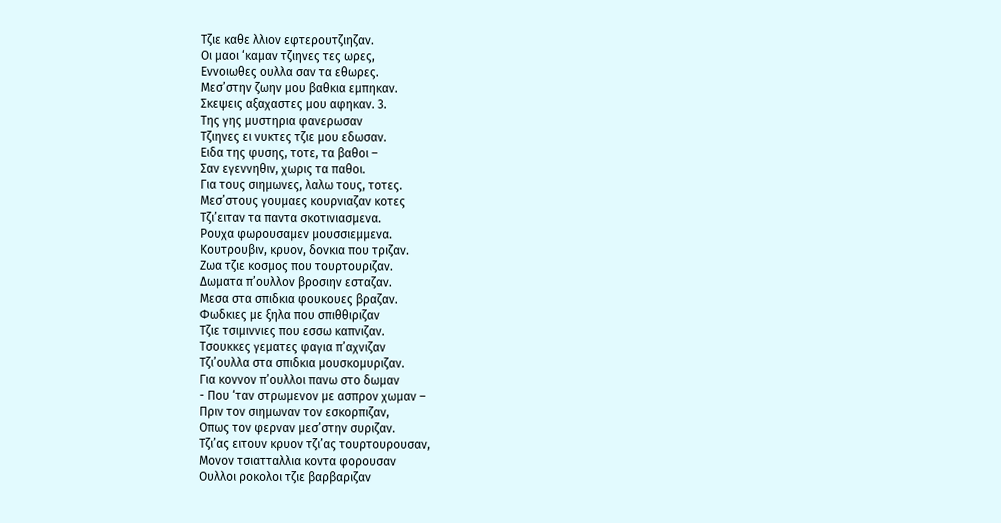Τζιε καθε λλιον εφτερουτζιηζαν.
Οι μαοι ‘καμαν τζιηνες τες ωρες,
Εννοιωθες ουλλα σαν τα εθωρες.
Μεσ’στην ζωην μου βαθκια εμπηκαν.
Σκεψεις αξαχαστες μου αφηκαν. 3.
Της γης μυστηρια φανερωσαν
Τζιηνες ει νυκτες τζιε μου εδωσαν.
Ειδα της φυσης, τοτε, τα βαθοι –
Σαν εγεννηθιν, χωρις τα παθοι.
Για τους σιημωνες, λαλω τους, τοτες.
Μεσ’στους γουμαες κουρνιαζαν κοτες
Τζι’ειταν τα παντα σκοτινιασμενα.
Ρουχα φωρουσαμεν μουσσιεμμενα.
Κουτρουβιν, κρυον, δονκια που τριζαν.
Ζωα τζιε κοσμος που τουρτουριζαν.
Δωματα π’ουλλον βροσιην εσταζαν.
Μεσα στα σπιδκια φουκουες βραζαν.
Φωδκιες με ξηλα που σπιθθιριζαν
Τζιε τσιμιννιες που εσσω καπνιζαν.
Τσουκκες γεματες φαγια π’αχνιζαν
Τζι’ουλλα στα σπιδκια μουσκομυριζαν.
Για κοννον π’ουλλοι πανω στο δωμαν
- Που ‘ταν στρωμενον με ασπρον χωμαν –
Πριν τον σιημωναν τον εσκορπιζαν,
Οπως τον φερναν μεσ’στην συριζαν.
Τζι’ας ειτουν κρυον τζι’ας τουρτουρουσαν,
Μονον τσιατταλλια κοντα φορουσαν
Ουλλοι ροκολοι τζιε βαρβαριζαν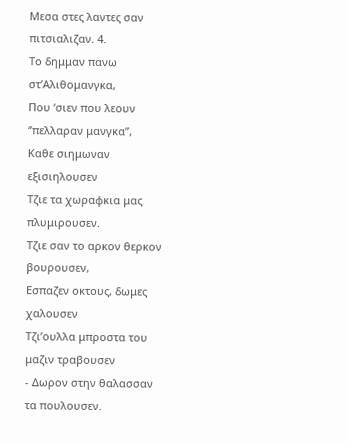Μεσα στες λαντες σαν πιτσιαλιζαν. 4.
Το δημμαν πανω στ’Αλιθομανγκα,
Που ‘σιεν που λεουν ‘’πελλαραν μανγκα’’,
Καθε σιημωναν εξισιηλουσεν
Τζιε τα χωραφκια μας πλυμιρουσεν.
Τζιε σαν το αρκον θερκον βουρουσεν,
Εσπαζεν οκτους, δωμες χαλουσεν
Τζι’ουλλα μπροστα του μαζιν τραβουσεν
- Δωρον στην θαλασσαν τα πουλουσεν.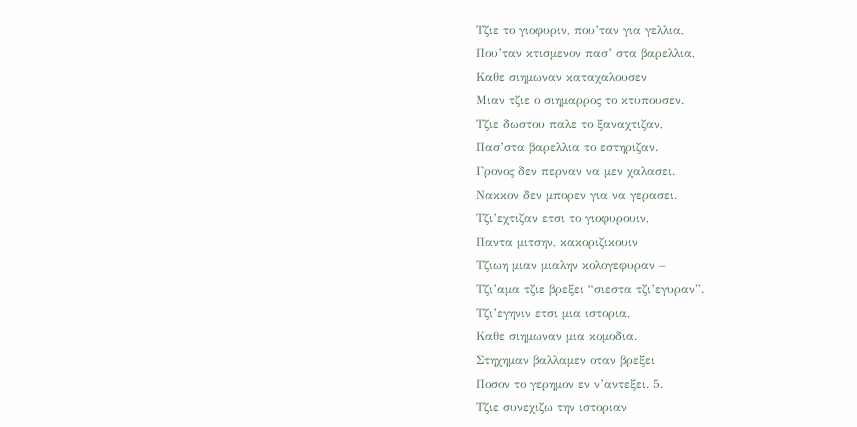Τζιε το γιοφυριν, που’ταν για γελλια,
Που’ταν κτισμενον πασ’ στα βαρελλια,
Καθε σιημωναν καταχαλουσεν
Μιαν τζιε ο σιημαρρος το κτυπουσεν.
Τζιε δωστου παλε το ξαναχτιζαν,
Πασ’στα βαρελλια το εστηριζαν.
Γρονος δεν περναν να μεν χαλασει.
Νακκον δεν μπορεν για να γερασει.
Τζι’εχτιζαν ετσι το γιοφυρουιν,
Παντα μιτσην, κακοριζικουιν
Τζιωη μιαν μιαλην κολογεφυραν –
Τζι’αμα τζιε βρεξει “σιεστα τζι’εγυραν”.
Τζι’εγηνιν ετσι μια ιστορια,
Καθε σιημωναν μια κομοδια.
Στηχημαν βαλλαμεν οταν βρεξει
Ποσον το γερημον εν ν’αντεξει. 5.
Τζιε συνεχιζω την ιστοριαν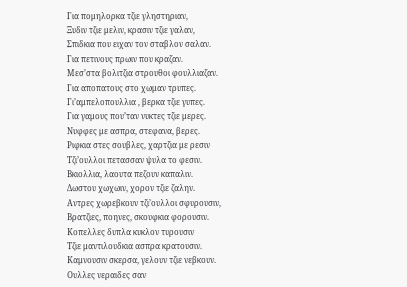Για πομηλορκα τζιε γληστηριαν,
Ξυδιν τζιε μελιν, κρασιν τζιε γαλαν,
Σπιδκια που ειχαν τον σταβλον σαλαν.
Για πετινους πρωιν που κραζαν.
Μεσ’στα βολιτζια στρουθοι φουλλιαζαν.
Για αποπατους στο χωμαν τρυπες.
Γι’αμπελοπουλλια , βερκα τζιε γυπες.
Για γαμους που’ταν νυκτες τζιε μερες.
Νυφφες με ασπρα, στεφανα, βερες.
Ριφκια στες σουβλες, χαρτζια με ρεσιν
Τζι’ουλλοι πετασσαν ψυλα το φεσιν.
Βκιολλια, λαουτα πεζουν καπαλιν.
Δωστου χωχωιν, χορον τζιε ζαλην.
Αντρες χωρεβκουν τζι’ουλλοι σφυρουσιν,
Βρατζιες, ποηνες, σκουφκια φορουσιν.
Κοπελλες δυπλα κυκλον τυρουσιν
Τζιε μαντιλουδκια ασπρα κρατουσιν.
Καμνουσιν σκερσα, γελουν τζιε νεβκουν.
Ουλλες νεραιδες σαν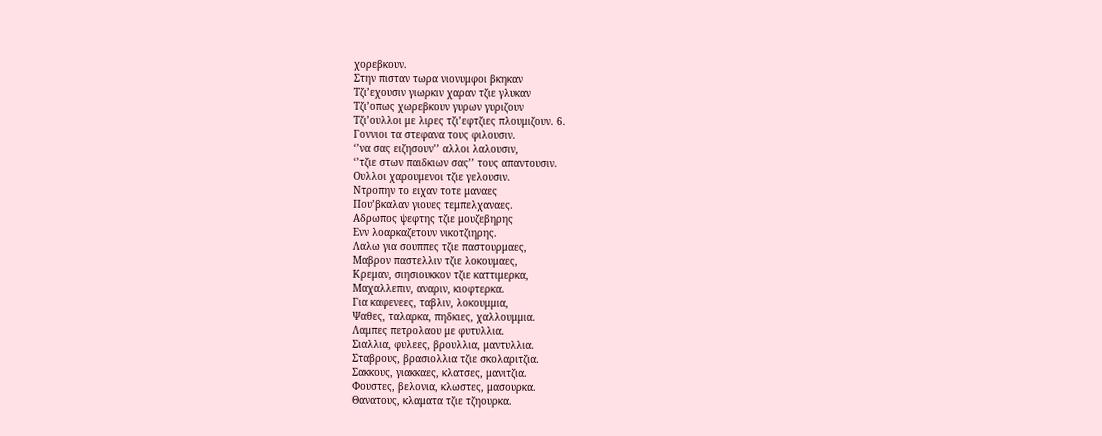χορεβκουν.
Στην πισταν τωρα νιονυμφοι βκηκαν
Τζι’εχουσιν γιωρκιν χαραν τζιε γλυκαν
Τζι’οπως χωρεβκουν γυρων γυριζουν
Τζι’ουλλοι με λιρες τζι’εφτζιες πλουμιζουν. 6.
Γοννιοι τα στεφανα τους φιλουσιν.
‘’να σας ειζησουν’’ αλλοι λαλουσιν,
‘’τζιε στων παιδκιων σας’’ τους απαντουσιν.
Ουλλοι χαρουμενοι τζιε γελουσιν.
Ντροπην το ειχαν τοτε μαναες
Που’βκαλαν γιουες τεμπελχαναες.
Αδρωπος ψεφτης τζιε μουζεβηρης
Ενν λοαρκαζετουν νικοτζιηρης.
Λαλω για σουππες τζιε παστουρμαες,
Μαβρον παστελλιν τζιε λοκουμαες,
Κρεμαν, σιησιουκκον τζιε καττιμερκα,
Μαχαλλεπιν, αναριν, κιοφτερκα.
Για καφενεες, ταβλιν, λοκουμμια,
Ψαθες, ταλαρκα, πηδκιες, χαλλουμμια.
Λαμπες πετρολαου με φυτυλλια.
Σιαλλια, φυλεες, βρουλλια, μαντυλλια.
Σταβρους, βρασιολλια τζιε σκολαριτζια.
Σακκους, γιακκαες, κλατσες, μανιτζια.
Φουστες, βελονια, κλωστες, μασουρκα.
Θανατους, κλαματα τζιε τζηουρκα.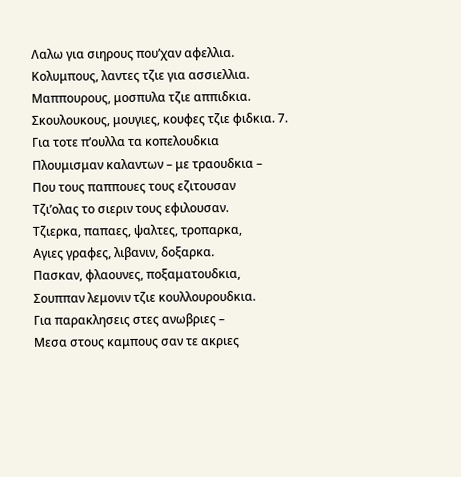Λαλω για σιηρους που’χαν αφελλια.
Κολυμπους, λαντες τζιε για ασσιελλια.
Μαππουρους, μοσπυλα τζιε αππιδκια.
Σκουλουκους, μουγιες, κουφες τζιε φιδκια. 7.
Για τοτε π’ουλλα τα κοπελουδκια
Πλουμισμαν καλαντων – με τραουδκια –
Που τους παππουες τους εζιτουσαν
Τζι’ολας το σιεριν τους εφιλουσαν.
Τζιερκα, παπαες, ψαλτες, τροπαρκα,
Αγιες γραφες, λιβανιν, δοξαρκα.
Πασκαν, φλαουνες, ποξαματουδκια,
Σουππαν λεμονιν τζιε κουλλουρουδκια.
Για παρακλησεις στες ανωβριες –
Μεσα στους καμπους σαν τε ακριες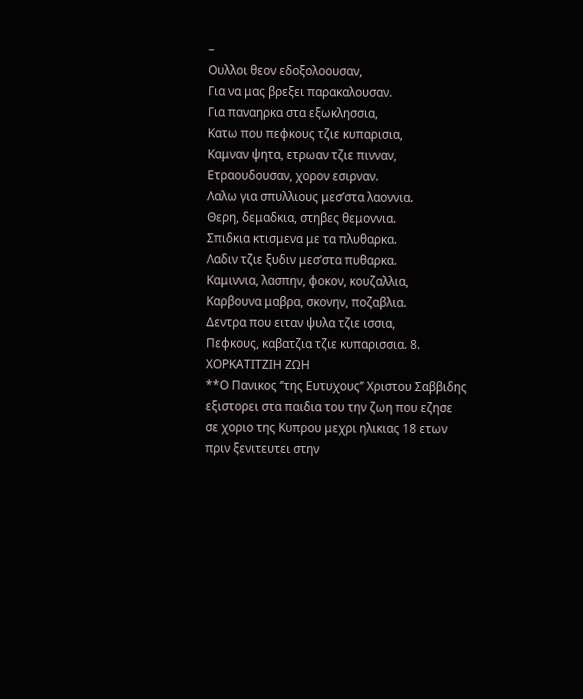–
Ουλλοι θεον εδοξολοουσαν,
Για να μας βρεξει παρακαλουσαν.
Για παναηρκα στα εξωκλησσια,
Κατω που πεφκους τζιε κυπαρισια,
Καμναν ψητα, ετρωαν τζιε πινναν,
Ετραουδουσαν, χορον εσιρναν.
Λαλω για σπυλλιους μεσ’στα λαοννια.
Θερη, δεμαδκια, στηβες θεμοννια.
Σπιδκια κτισμενα με τα πλυθαρκα.
Λαδιν τζιε ξυδιν μεσ’στα πυθαρκα.
Καμιννια, λασπην, φοκον, κουζαλλια,
Καρβουνα μαβρα, σκονην, ποζαβλια.
Δεντρα που ειταν ψυλα τζιε ισσια,
Πεφκους, καβατζια τζιε κυπαρισσια. 8.
ΧΟΡΚΑΤΙΤΖΙΗ ΖΩΗ
**Ο Πανικος ‘’της Ευτυχους’’ Χριστου Σαββιδης εξιστορει στα παιδια του την ζωη που εζησε σε χοριο της Κυπρου μεχρι ηλικιας 18 ετων πριν ξενιτευτει στην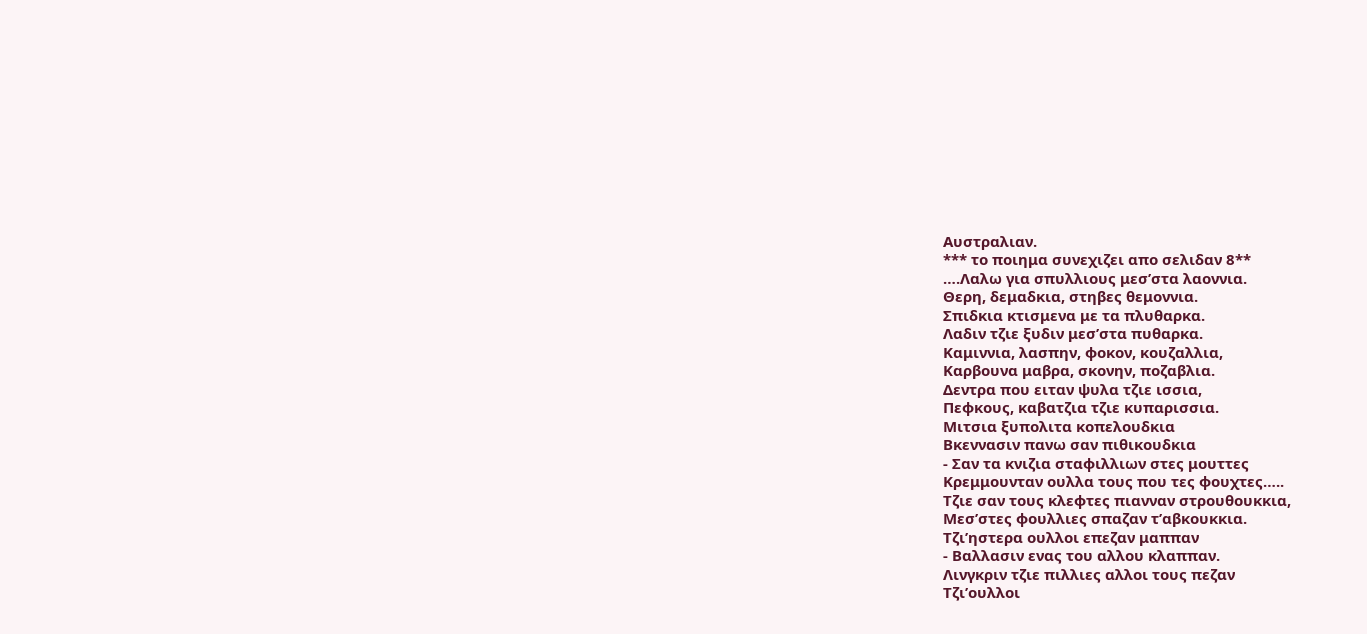Αυστραλιαν.
*** το ποιημα συνεχιζει απο σελιδαν 8**
….Λαλω για σπυλλιους μεσ’στα λαοννια.
Θερη, δεμαδκια, στηβες θεμοννια.
Σπιδκια κτισμενα με τα πλυθαρκα.
Λαδιν τζιε ξυδιν μεσ’στα πυθαρκα.
Καμιννια, λασπην, φοκον, κουζαλλια,
Καρβουνα μαβρα, σκονην, ποζαβλια.
Δεντρα που ειταν ψυλα τζιε ισσια,
Πεφκους, καβατζια τζιε κυπαρισσια.
Μιτσια ξυπολιτα κοπελουδκια
Βκεννασιν πανω σαν πιθικουδκια
- Σαν τα κνιζια σταφιλλιων στες μουττες
Κρεμμουνταν ουλλα τους που τες φουχτες…..
Τζιε σαν τους κλεφτες πιανναν στρουθουκκια,
Μεσ’στες φουλλιες σπαζαν τ’αβκουκκια.
Τζι’ηστερα ουλλοι επεζαν μαππαν
- Βαλλασιν ενας του αλλου κλαππαν.
Λινγκριν τζιε πιλλιες αλλοι τους πεζαν
Τζι’ουλλοι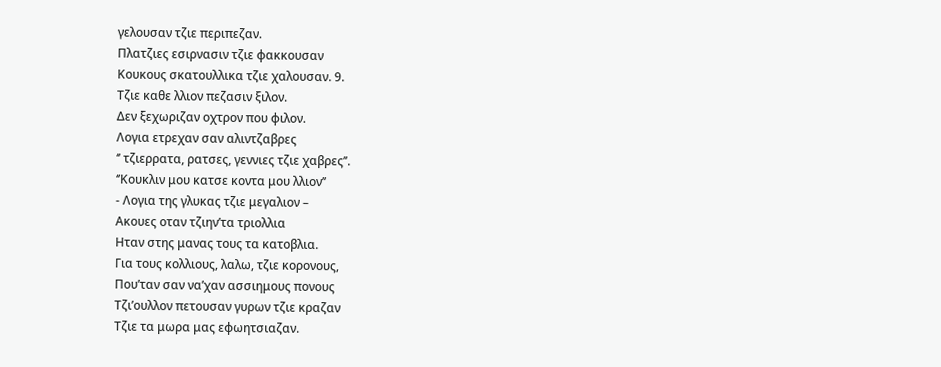γελουσαν τζιε περιπεζαν.
Πλατζιες εσιρνασιν τζιε φακκουσαν
Κουκους σκατουλλικα τζιε χαλουσαν. 9.
Τζιε καθε λλιον πεζασιν ξιλον.
Δεν ξεχωριζαν οχτρον που φιλον.
Λογια ετρεχαν σαν αλιντζαβρες
‘’ τζιερρατα, ρατσες, γεννιες τζιε χαβρες’’.
‘’Κουκλιν μου κατσε κοντα μου λλιον’’
- Λογια της γλυκας τζιε μεγαλιον –
Ακουες οταν τζιην’τα τριολλια
Ηταν στης μανας τους τα κατοβλια.
Για τους κολλιους, λαλω, τζιε κορονους,
Που’ταν σαν να’χαν ασσιημους πονους
Τζι’ουλλον πετουσαν γυρων τζιε κραζαν
Τζιε τα μωρα μας εφωητσιαζαν.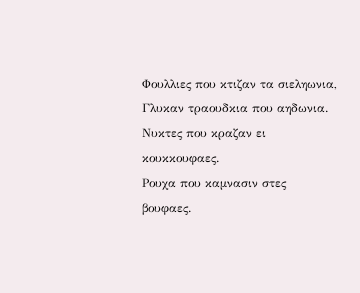Φουλλιες που κτιζαν τα σιεληωνια,
Γλυκαν τραουδκια που αηδωνια.
Νυκτες που κραζαν ει κουκκουφαες.
Ρουχα που καμνασιν στες βουφαες.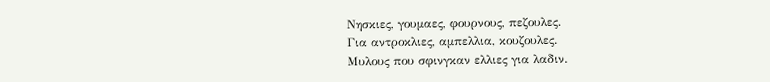Νησκιες, γουμαες, φουρνους, πεζουλες.
Για αντροκλιες, αμπελλια, κουζουλες.
Μυλους που σφινγκαν ελλιες για λαδιν.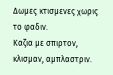Δωμες κτισμενες χωρις το φαδιν.
Καζια με σπιρτον, κλισμαν, αμπλαστριν.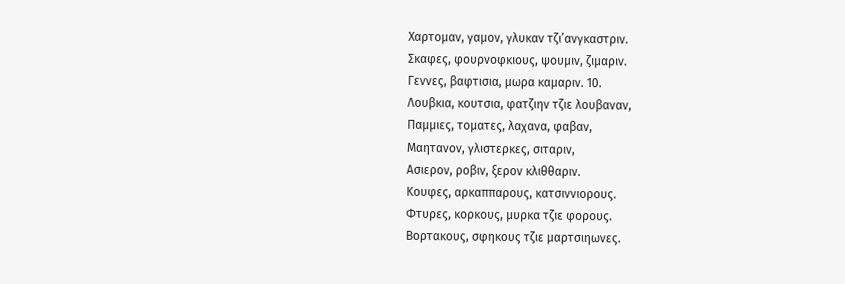Χαρτομαν, γαμον, γλυκαν τζι’ανγκαστριν.
Σκαφες, φουρνοφκιους, ψουμιν, ζιμαριν.
Γεννες, βαφτισια, μωρα καμαριν. 10.
Λουβκια, κουτσια, φατζιην τζιε λουβαναν,
Παμμιες, τοματες, λαχανα, φαβαν,
Μαητανον, γλιστερκες, σιταριν,
Ασιερον, ροβιν, ξερον κλιθθαριν.
Κουφες, αρκαππαρους, κατσιννιορους.
Φτυρες, κορκους, μυρκα τζιε φορους.
Βορτακους, σφηκους τζιε μαρτσιηωνες.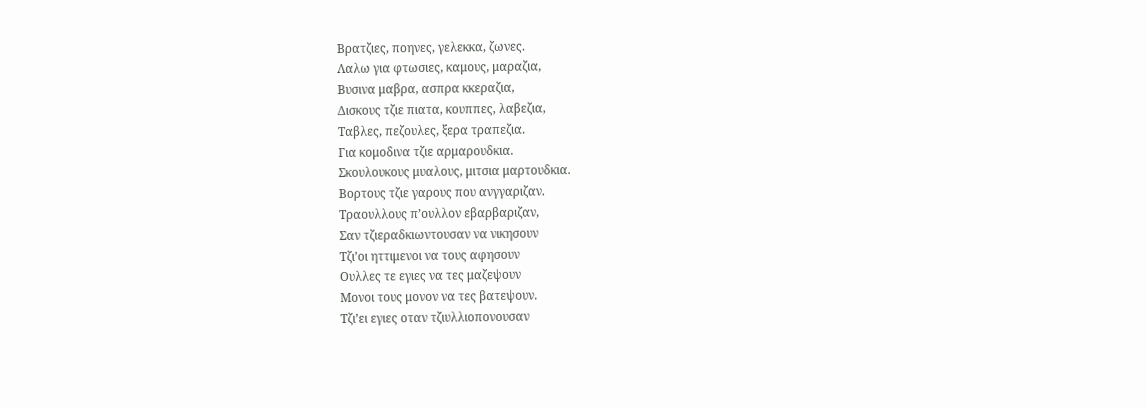Βρατζιες, ποηνες, γελεκκα, ζωνες.
Λαλω για φτωσιες, καμους, μαραζια,
Βυσινα μαβρα, ασπρα κκεραζια,
Δισκους τζιε πιατα, κουππες, λαβεζια,
Ταβλες, πεζουλες, ξερα τραπεζια.
Για κομοδινα τζιε αρμαρουδκια.
Σκουλουκους μυαλους, μιτσια μαρτουδκια.
Βορτους τζιε γαρους που ανγγαριζαν.
Τραουλλους π’ουλλον εβαρβαριζαν,
Σαν τζιεραδκιωντουσαν να νικησουν
Τζι’οι ηττιμενοι να τους αφησουν
Ουλλες τε εγιες να τες μαζεψουν
Μονοι τους μονον να τες βατεψουν.
Τζι’ει εγιες οταν τζιυλλιοπονουσαν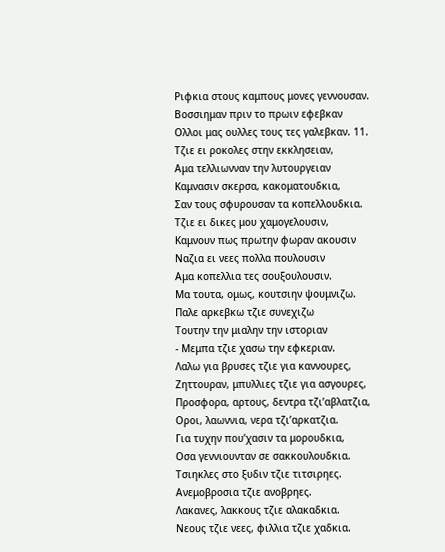Ριφκια στους καμπους μονες γεννουσαν.
Βοσσιημαν πριν το πρωιν εφεβκαν
Ολλοι μας ουλλες τους τες γαλεβκαν. 11.
Τζιε ει ροκολες στην εκκλησειαν,
Αμα τελλιωνναν την λυτουργειαν
Καμνασιν σκερσα, κακοματουδκια,
Σαν τους σφυρουσαν τα κοπελλουδκια.
Τζιε ει δικες μου χαμογελουσιν,
Καμνουν πως πρωτην φωραν ακουσιν
Ναζια ει νεες πολλα πουλουσιν
Αμα κοπελλια τες σουξουλουσιν.
Μα τουτα, ομως, κουτσιην ψουμνιζω.
Παλε αρκεβκω τζιε συνεχιζω
Τουτην την μιαλην την ιστοριαν
- Μεμπα τζιε χασω την εφκεριαν.
Λαλω για βρυσες τζιε για καννουρες,
Ζηττουραν, μπυλλιες τζιε για ασγουρες,
Προσφορα, αρτους, δεντρα τζι’αβλατζια,
Οροι, λαωννια, νερα τζι’αρκατζια.
Για τυχην που’χασιν τα μορουδκια,
Οσα γεννιουνταν σε σακκουλουδκια.
Τσιηκλες στο ξυδιν τζιε τιτσιρηες.
Ανεμοβροσια τζιε ανοβρηες.
Λακανες, λακκους τζιε αλακαδκια.
Νεους τζιε νεες, φιλλια τζιε χαδκια.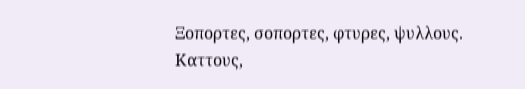Ξοπορτες, σοπορτες, φτυρες, ψυλλους.
Καττους,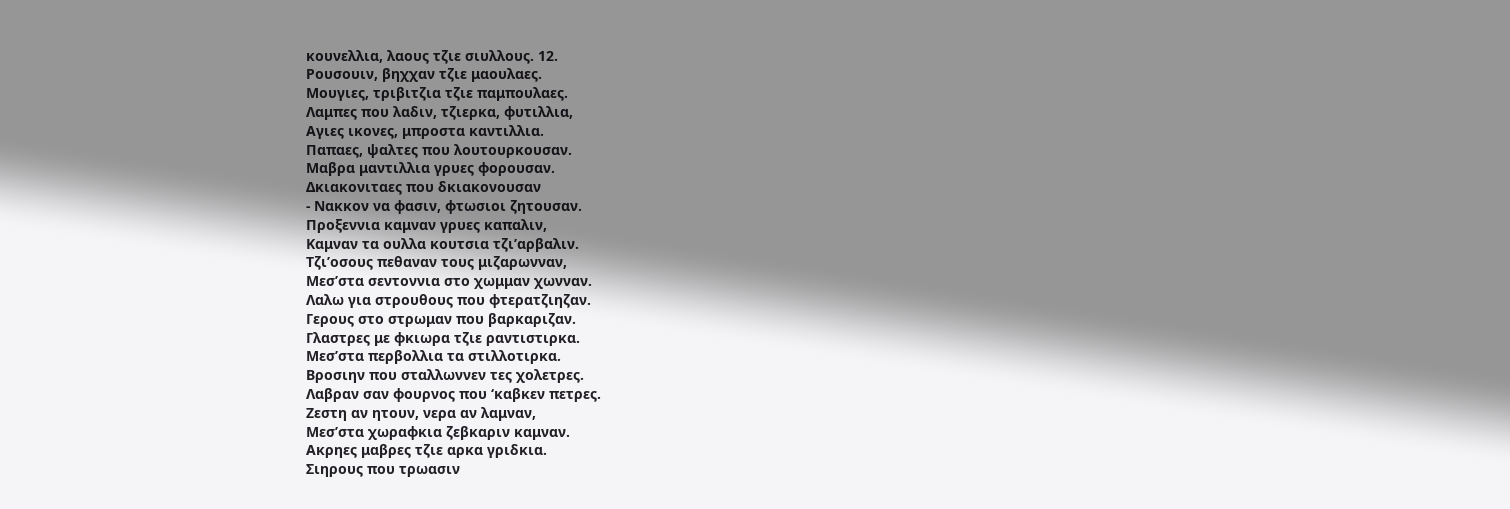κουνελλια, λαους τζιε σιυλλους. 12.
Ρουσουιν, βηχχαν τζιε μαουλαες.
Μουγιες, τριβιτζια τζιε παμπουλαες.
Λαμπες που λαδιν, τζιερκα, φυτιλλια,
Αγιες ικονες, μπροστα καντιλλια.
Παπαες, ψαλτες που λουτουρκουσαν.
Μαβρα μαντιλλια γρυες φορουσαν.
Δκιακονιταες που δκιακονουσαν
- Νακκον να φασιν, φτωσιοι ζητουσαν.
Προξεννια καμναν γρυες καπαλιν,
Καμναν τα ουλλα κουτσια τζι’αρβαλιν.
Τζι’οσους πεθαναν τους μιζαρωνναν,
Μεσ’στα σεντοννια στο χωμμαν χωνναν.
Λαλω για στρουθους που φτερατζιηζαν.
Γερους στο στρωμαν που βαρκαριζαν.
Γλαστρες με φκιωρα τζιε ραντιστιρκα.
Μεσ’στα περβολλια τα στιλλοτιρκα.
Βροσιην που σταλλωννεν τες χολετρες.
Λαβραν σαν φουρνος που ‘καβκεν πετρες.
Ζεστη αν ητουν, νερα αν λαμναν,
Μεσ’στα χωραφκια ζεβκαριν καμναν.
Ακρηες μαβρες τζιε αρκα γριδκια.
Σιηρους που τρωασιν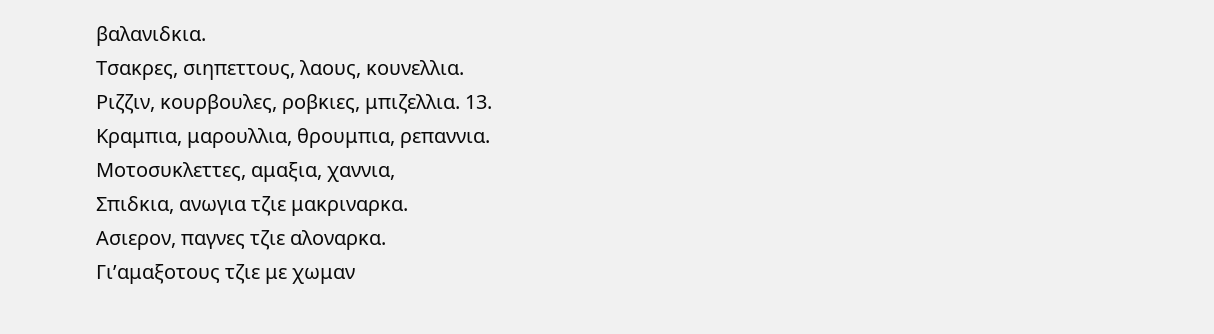βαλανιδκια.
Τσακρες, σιηπεττους, λαους, κουνελλια.
Ριζζιν, κουρβουλες, ροβκιες, μπιζελλια. 13.
Κραμπια, μαρουλλια, θρουμπια, ρεπαννια.
Μοτοσυκλεττες, αμαξια, χαννια,
Σπιδκια, ανωγια τζιε μακριναρκα.
Ασιερον, παγνες τζιε αλοναρκα.
Γι’αμαξοτους τζιε με χωμαν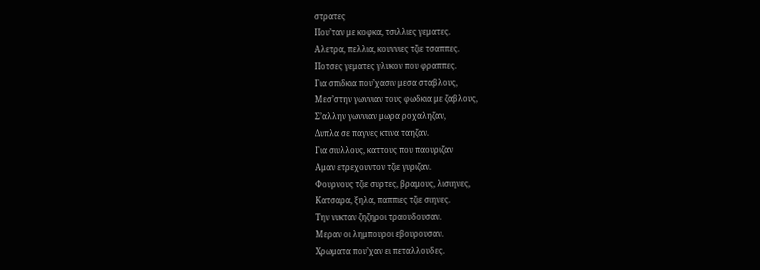στρατες
Που’ταν με κοφκα, τσιλλιες γεματες.
Αλετρα, πελλια, κουννιες τζιε τσαππες.
Ποτσες γεματες γλυκον που φραππες.
Για σπιδκια που’χασιν μεσα σταβλους,
Μεσ’στην γωννιαν τους φωδκια με ζαβλους,
Σ’αλλην γωννιαν μωρα ροχαληζαν,
Δυπλα σε παγνες κτινα ταηζαν.
Για σιυλλους, καττους που παουριζαν
Αμαν ετρεχουντον τζιε γυριζαν.
Φουρνους τζιε συρτες, βραμους, λισιηνες,
Κατσαρα, ξηλα, παππιες τζιε σιηνες.
Την νυκταν ζηζηροι τραουδουσαν.
Μεραν οι λημπουροι εβουρουσαν.
Χρωματα που’χαν ει πεταλλουδες.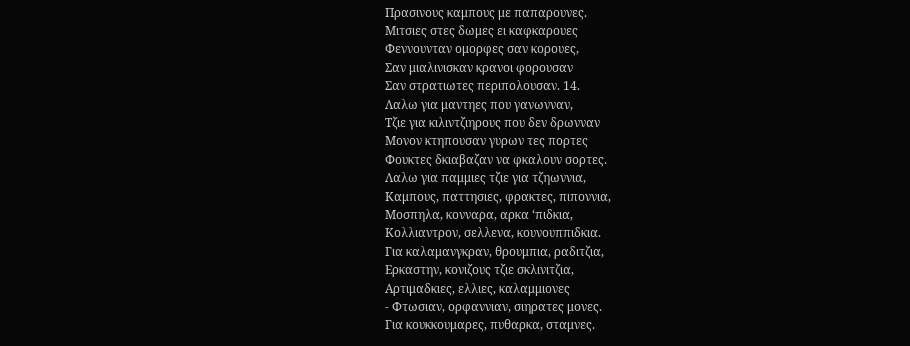Πρασινους καμπους με παπαρουνες.
Μιτσιες στες δωμες ει καφκαρουες
Φεννουνταν ομορφες σαν κορουες,
Σαν μιαλινισκαν κρανοι φορουσαν
Σαν στρατιωτες περιπολουσαν. 14.
Λαλω για μαντηες που γανωνναν,
Τζιε για κιλιντζιηρους που δεν δρωνναν
Μονον κτηπουσαν γυρων τες πορτες
Φουκτες δκιαβαζαν να φκαλουν σορτες.
Λαλω για παμμιες τζιε για τζηωννια,
Καμπους, παττησιες, φρακτες, πιποννια,
Μοσπηλα, κονναρα, αρκα ‘πιδκια,
Κολλιαντρον, σελλενα, κουνουππιδκια.
Για καλαμανγκραν, θρουμπια, ραδιτζια,
Ερκαστην, κονιζους τζιε σκλινιτζια,
Αρτιμαδκιες, ελλιες, καλαμμιονες
- Φτωσιαν, ορφαννιαν, σιηρατες μονες.
Για κουκκουμαρες, πυθαρκα, σταμνες.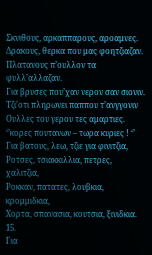Σκνιθους, αρκαππαρους, αροαμνες.
Δρακους, θερκα που μας φοητζιαζαν.
Πλατανους π’ουλλον τα φυλλ’αλλαζαν.
Για βρυσες που’χαν νερον σαν σιονιν.
Τζι’οτι πληρωνει παππου τ’ανγγονιν
Ουλλες του γερου τες αμαρτιες.
‘’κορες πουτανων – τωρα κυριες ! ‘’
Για βατους, λεω, τζιε για φινιτζια,
Ροτσες, τσιακκιλλια, πετρες, χαλιτζια,
Ροκκαν, πατατες, λουβκια, κρομμιδκια,
Χορτα, σπανασια, κουτσια, ξινιδκια. 15.
Για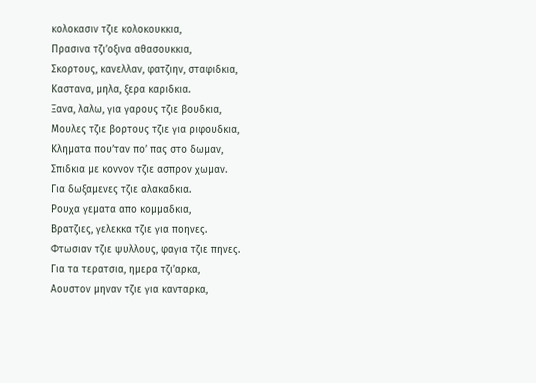κολοκασιν τζιε κολοκουκκια,
Πρασινα τζι’οξινα αθασουκκια,
Σκορτους, κανελλαν, φατζιην, σταφιδκια,
Καστανα, μηλα, ξερα καριδκια.
Ξανα, λαλω, για γαρους τζιε βουδκια,
Μουλες τζιε βορτους τζιε για ριφουδκια,
Κληματα που’ταν πο’ πας στο δωμαν,
Σπιδκια με κοννον τζιε ασπρον χωμαν.
Για δωξαμενες τζιε αλακαδκια.
Ρουχα γεματα απο κομμαδκια,
Βρατζιες, γελεκκα τζιε για ποηνες.
Φτωσιαν τζιε ψυλλους, φαγια τζιε πηνες.
Για τα τερατσια, ημερα τζι’αρκα,
Αουστον μηναν τζιε για κανταρκα,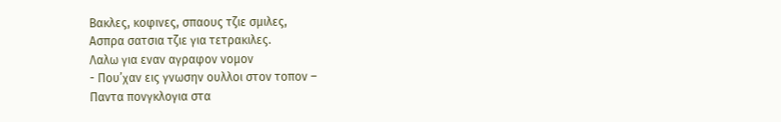Βακλες, κοφινες, σπαους τζιε σμιλες,
Ασπρα σατσια τζιε για τετρακιλες.
Λαλω για εναν αγραφον νομον
- Που’χαν εις γνωσην ουλλοι στον τοπον –
Παντα πονγκλογια στα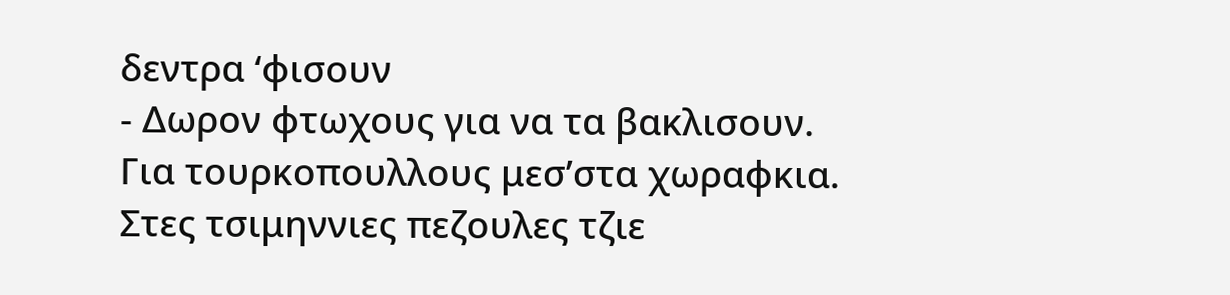δεντρα ‘φισουν
- Δωρον φτωχους για να τα βακλισουν.
Για τουρκοπουλλους μεσ’στα χωραφκια.
Στες τσιμηννιες πεζουλες τζιε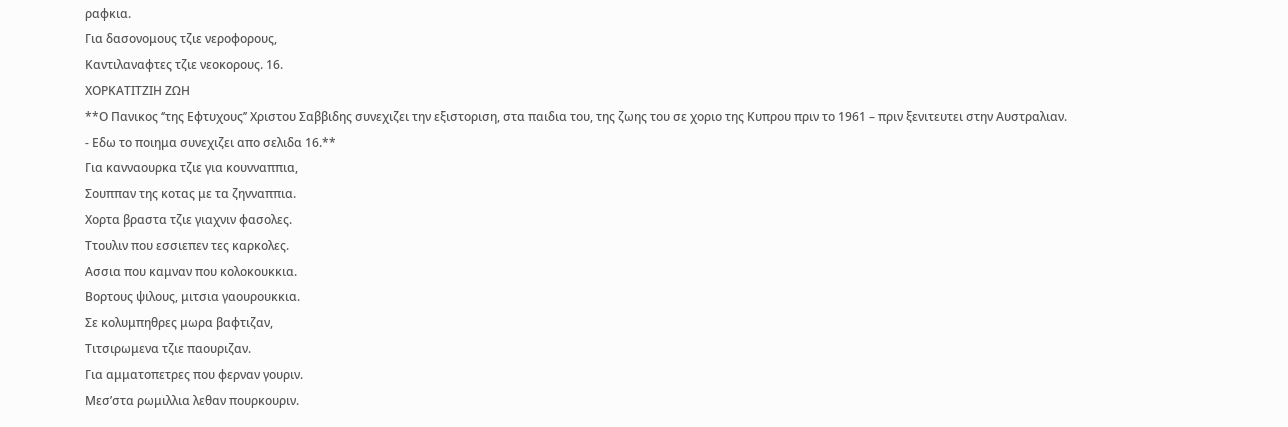ραφκια.
Για δασονομους τζιε νεροφορους,
Καντιλαναφτες τζιε νεοκορους. 16.
ΧΟΡΚΑΤΙΤΖΙΗ ΖΩΗ
**Ο Πανικος ‘’της Εφτυχους’’ Χριστου Σαββιδης συνεχιζει την εξιστοριση, στα παιδια του, της ζωης του σε χοριο της Κυπρου πριν το 1961 – πριν ξενιτευτει στην Αυστραλιαν.
- Εδω το ποιημα συνεχιζει απο σελιδα 16.**
Για κανναουρκα τζιε για κουνναππια,
Σουππαν της κοτας με τα ζηνναππια.
Χορτα βραστα τζιε γιαχνιν φασολες.
Ττουλιν που εσσιεπεν τες καρκολες.
Ασσια που καμναν που κολοκουκκια.
Βορτους ψιλους, μιτσια γαουρουκκια.
Σε κολυμπηθρες μωρα βαφτιζαν,
Τιτσιρωμενα τζιε παουριζαν.
Για αμματοπετρες που φερναν γουριν.
Μεσ’στα ρωμιλλια λεθαν πουρκουριν.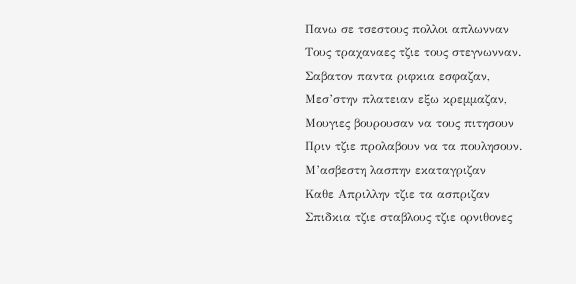Πανω σε τσεστους πολλοι απλωνναν
Τους τραχαναες τζιε τους στεγνωνναν.
Σαβατον παντα ριφκια εσφαζαν,
Μεσ’στην πλατειαν εξω κρεμμαζαν,
Μουγιες βουρουσαν να τους πιτησουν
Πριν τζιε προλαβουν να τα πουλησουν.
Μ’ασβεστη λασπην εκαταγριζαν
Καθε Απριλλην τζιε τα ασπριζαν
Σπιδκια τζιε σταβλους τζιε ορνιθονες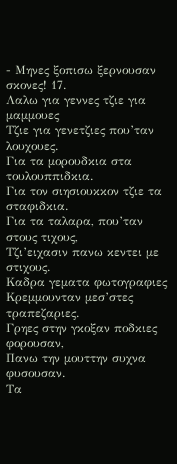- Μηνες ξοπισω ξερνουσαν σκονες! 17.
Λαλω για γεννες τζιε για μαμμουες
Τζιε για γενετζιες που’ταν λουχουες.
Για τα μορουδκια στα τουλουππιδκια.
Για τον σιησιουκκον τζιε τα σταφιδκια.
Για τα ταλαρα, που’ταν στους τιχους,
Τζι’ειχασιν πανω κεντει με στιχους.
Καδρα γεματα φωτογραφιες
Κρεμμουνταν μεσ’στες τραπεζαριες.
Γρηες στην γκοξαν ποδκιες φορουσαν,
Πανω την μουττην συχνα φυσουσαν.
Τα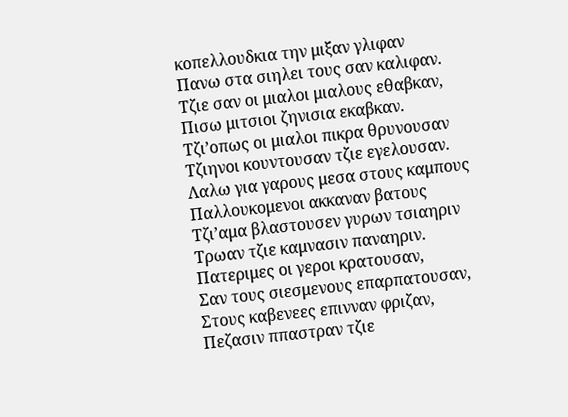κοπελλουδκια την μιξαν γλιφαν
Πανω στα σιηλει τους σαν καλιφαν.
Τζιε σαν οι μιαλοι μιαλους εθαβκαν,
Πισω μιτσιοι ζηνισια εκαβκαν.
Τζι’οπως οι μιαλοι πικρα θρυνουσαν
Τζιηνοι κουντουσαν τζιε εγελουσαν.
Λαλω για γαρους μεσα στους καμπους
Παλλουκομενοι ακκαναν βατους
Τζι’αμα βλαστουσεν γυρων τσιαηριν
Τρωαν τζιε καμνασιν παναηριν.
Πατεριμες οι γεροι κρατουσαν,
Σαν τους σιεσμενους επαρπατουσαν,
Στους καβενεες επινναν φριζαν,
Πεζασιν ππαστραν τζιε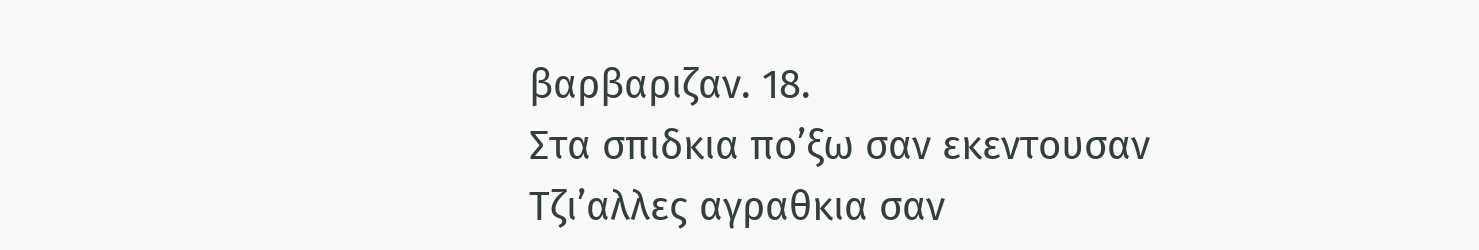βαρβαριζαν. 18.
Στα σπιδκια πο’ξω σαν εκεντουσαν
Τζι’αλλες αγραθκια σαν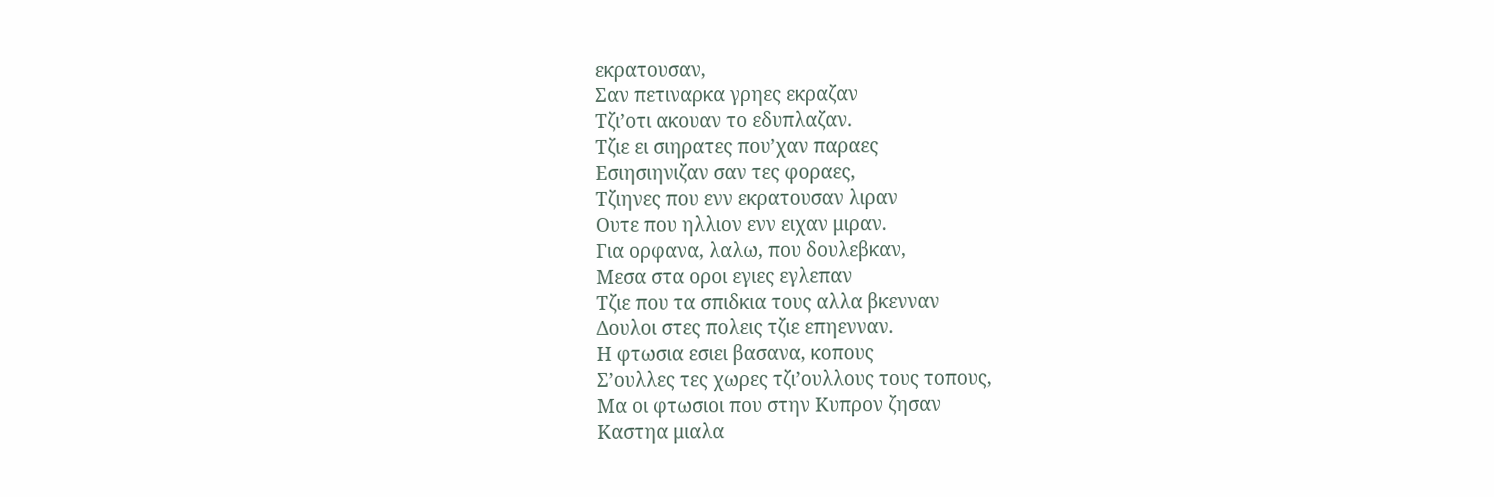εκρατουσαν,
Σαν πετιναρκα γρηες εκραζαν
Τζι’οτι ακουαν το εδυπλαζαν.
Τζιε ει σιηρατες που’χαν παραες
Εσιησιηνιζαν σαν τες φοραες,
Τζιηνες που ενν εκρατουσαν λιραν
Ουτε που ηλλιον ενν ειχαν μιραν.
Για ορφανα, λαλω, που δουλεβκαν,
Μεσα στα οροι εγιες εγλεπαν
Τζιε που τα σπιδκια τους αλλα βκενναν
Δουλοι στες πολεις τζιε επηενναν.
Η φτωσια εσιει βασανα, κοπους
Σ’ουλλες τες χωρες τζι’ουλλους τους τοπους,
Μα οι φτωσιοι που στην Κυπρον ζησαν
Καστηα μιαλα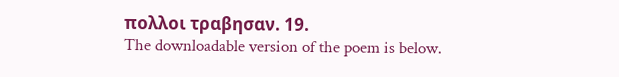πολλοι τραβησαν. 19.
The downloadable version of the poem is below.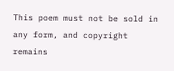This poem must not be sold in any form, and copyright remains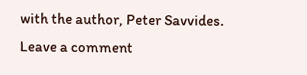with the author, Peter Savvides.
Leave a comment